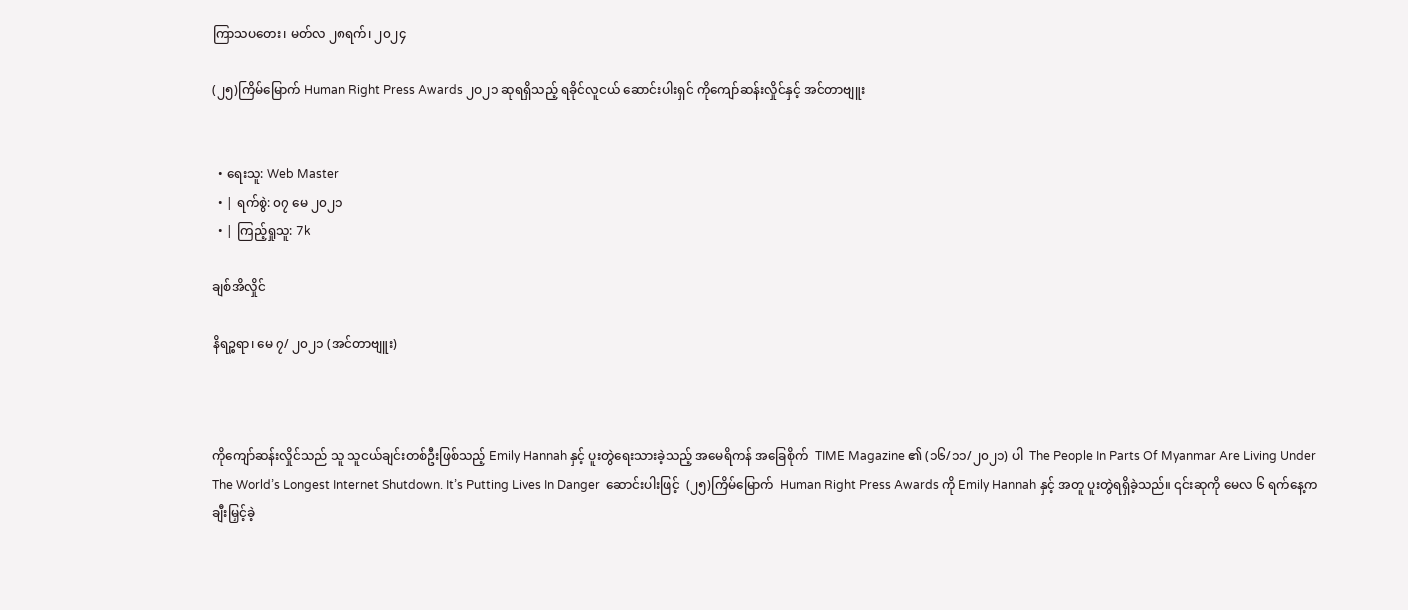ကြာသပတေး၊ မတ်လ ၂၈ရက်၊ ၂၀၂၄

(၂၅)ကြိမ်မြောက် Human Right Press Awards ၂ဝ၂၁ ဆုရရှိသည့် ရခိုင်လူငယ် ဆောင်းပါးရှင် ကိုကျော်ဆန်းလှိုင်နှင့် အင်တာဗျူး


  • ရေးသူ: Web Master
  • | ရက်စွဲ: ၀၇ မေ ၂၀၂၁
  • | ကြည့်ရှုသူ: 7k

ချစ်အိလှိုင်

နိရဉ္စရာ၊ မေ ၇/ ၂၀၂၁ (အင်တာဗျူး)



ကိုကျော်ဆန်းလှိုင်သည် သူ သူငယ်ချင်းတစ်ဦးဖြစ်သည့် Emily Hannah နှင့် ပူးတွဲရေးသားခဲ့သည့် အမေရိကန် အခြေစိုက်  TIME Magazine ၏ (၁၆/၁၁/၂၀၂၁) ပါ  The People In Parts Of Myanmar Are Living Under The World’s Longest Internet Shutdown. It’s Putting Lives In Danger  ဆောင်းပါးဖြင့်  (၂၅)ကြိမ်မြောက်  Human Right Press Awards ကို Emily Hannah နှင့် အတူ ပူးတွဲရရှိခဲ့သည်။ ၎င်းဆုကို မေလ ၆ ရက်နေ့က ချီးမြှင့်ခဲ့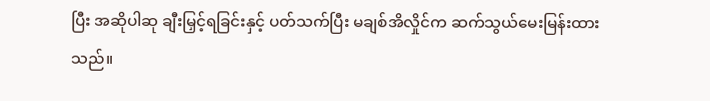ပြီး အဆိုပါဆု ချီးမြှင့်ရခြင်းနှင့် ပတ်သက်ပြီး မချစ်အိလှိုင်က ဆက်သွယ်မေးမြန်းထားသည်။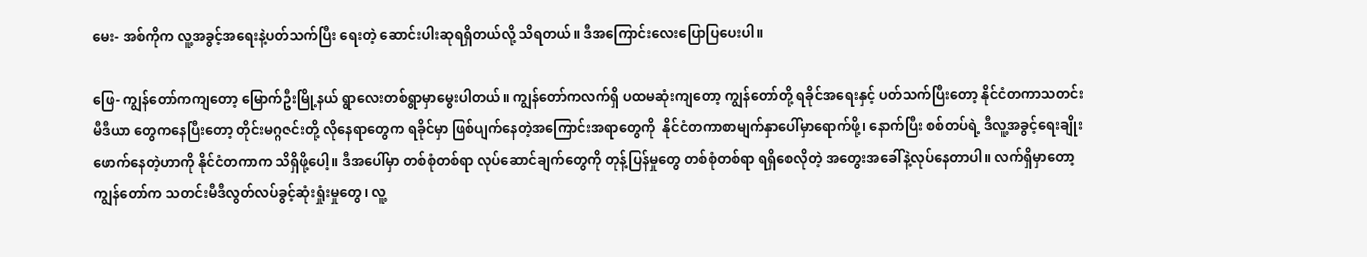မေး- အစ်ကိုက လူ့အခွင့်အရေးနဲ့ပတ်သက်ပြီး ရေးတဲ့ ဆောင်းပါးဆုရရှိတယ်လို့ သိရတယ်။ ဒီအကြောင်းလေးပြောပြပေးပါ။

ဖြေ- ကျွန်တော်ကကျတော့ မြောက်ဦးမြို့နယ် ရွာလေးတစ်ရွာမှာမွေးပါတယ်။ ကျွန်တော်ကလက်ရှိ ပထမဆုံးကျတော့ ကျွန်တော်တို့ ရခိုင်အရေးနှင့် ပတ်သက်ပြီးတော့ နိုင်ငံတကာသတင်းမီဒီယာ တွေကနေပြီးတော့ တိုင်းမဂ္ဂဇင်းတို့ လိုနေရာတွေက ရခိုင်မှာ ဖြစ်ပျက်နေတဲ့အကြောင်းအရာတွေကို  နိုင်ငံတကာစာမျက်နှာပေါ်မှာရောက်ဖို့၊ နောက်ပြီး စစ်တပ်ရဲ့ ဒီလူ့အခွင့်ရေးချိုးဖောက်နေတဲ့ဟာကို နိုင်ငံတကာက သိရှိဖို့ပေါ့။ ဒီအပေါ်မှာ တစ်စုံတစ်ရာ လုပ်ဆောင်ချက်တွေကို တုန့်ပြန်မှုတွေ တစ်စုံတစ်ရာ ရရှိစေလိုတဲ့ အတွေးအခေါ်နဲ့လုပ်နေတာပါ။ လက်ရှိမှာတော့ ကျွန်တော်က သတင်းမီဒီလွတ်လပ်ခွင့်ဆုံးရှုံးမှုတွေ၊ လူ့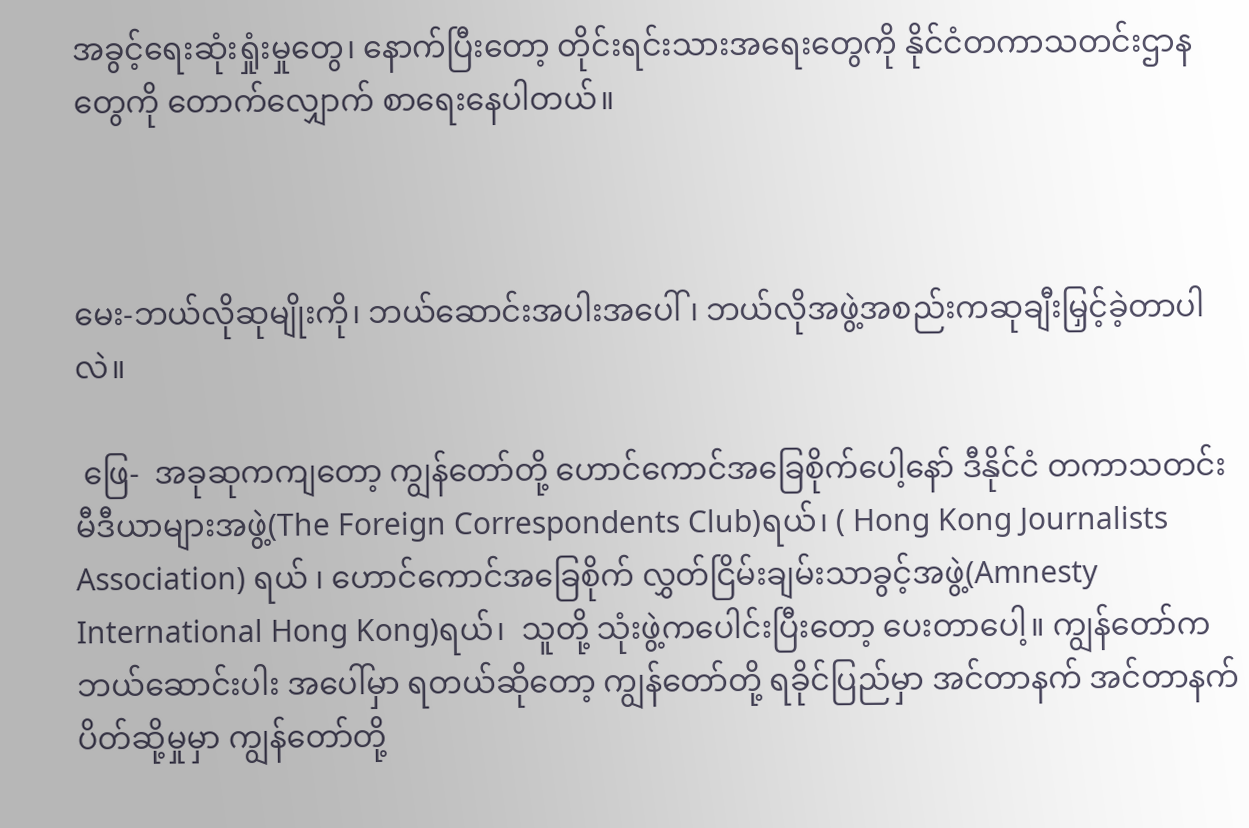အခွင့်ရေးဆုံးရှုံးမှုတွေ၊ နောက်ပြီးတော့ တိုင်းရင်းသားအရေးတွေကို နိုင်ငံတကာသတင်းဌာနတွေကို တောက်လျှောက် စာရေးနေပါတယ်။



မေး-ဘယ်လိုဆုမျိုးကို၊ ဘယ်ဆောင်းအပါးအပေါ်၊ ဘယ်လိုအဖွဲ့အစည်းကဆုချီးမြှင့်ခဲ့တာပါလဲ။

 ဖြေ-  အခုဆုကကျတော့ ကျွန်တော်တို့ ဟောင်ကောင်အခြေစိုက်ပေါ့နော် ဒီနိုင်ငံ တကာသတင်းမီဒီယာများအဖွဲ့(The Foreign Correspondents Club)ရယ်၊ ( Hong Kong Journalists Association) ရယ် ၊ ဟောင်ကောင်အခြေစိုက် လွှတ်ငြိမ်းချမ်းသာခွင့်အဖွဲ့(Amnesty International Hong Kong)ရယ်၊  သူတို့ သုံးဖွဲ့ကပေါင်းပြီးတော့ ပေးတာပေါ့။ ကျွန်တော်က ဘယ်ဆောင်းပါး အပေါ်မှာ ရတယ်ဆိုတော့ ကျွန်တော်တို့ ရခိုင်ပြည်မှာ အင်တာနက် အင်တာနက် ပိတ်ဆို့မှုမှာ ကျွန်တော်တို့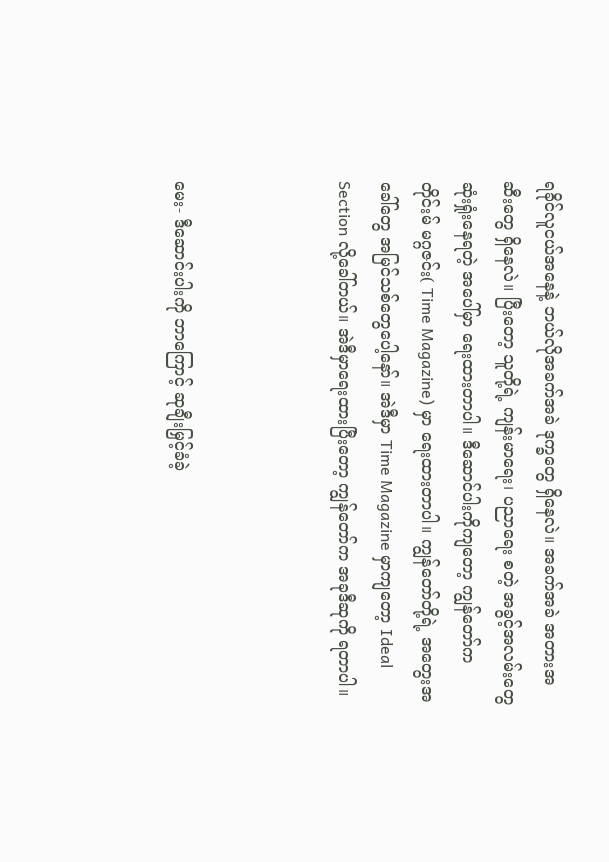ရခိုင်လူငယ်အနေနဲ့ ဘယ်လိုအခက်အခဲ ဒုက္ခတွေ ရှိနေလဲ။ အခက်အခဲ အတားအဆီးတွေ ရှိနေလဲ။ ပြီးတော့ သူတို့ရဲ့ ကျန်းမာရေး၊ ပညာရေး စတဲ့ အခွင့်အလမ်းတွေ ဆုံးရှုံးနေရတဲ့ အပေါ်မှာ ရေးထားတာပါ။ ဒီဆောင်ပါးကိုကျတော့ ကျွန်တော်က တိုင်းမ် မဂ္ဂဇင်း( Time Magazine) မှာ ရေးထားတာပါ။ ကျွန်တော်တို့ရဲ့ အတွေးအခေါ်တွေ အမြင်သစ်တွေပေါ့နော်။ အဲဒီမှာ Time Magazine မှာကျတော့ Ideal Section လို့ခေါ်တယ်။ အဲဒီမှာရေးထားပြီးတော့ ကျွန်တော်က အခုဒီဆုကို ရတာပါ။



မေး- ဒီဆောင်းပါးကို ဘာကြောင့် ဆုချီးမြှင့်ခံခဲ့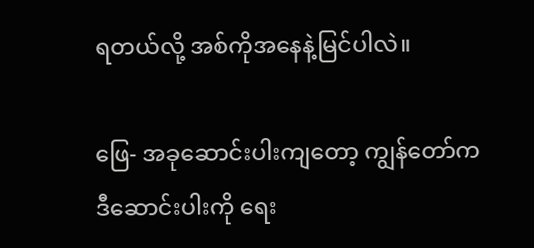ရတယ်လို့ အစ်ကိုအနေနဲ့မြင်ပါလဲ။

ဖြေ- အခုဆောင်းပါးကျတော့ ကျွန်တော်က ဒီဆောင်းပါးကို ရေး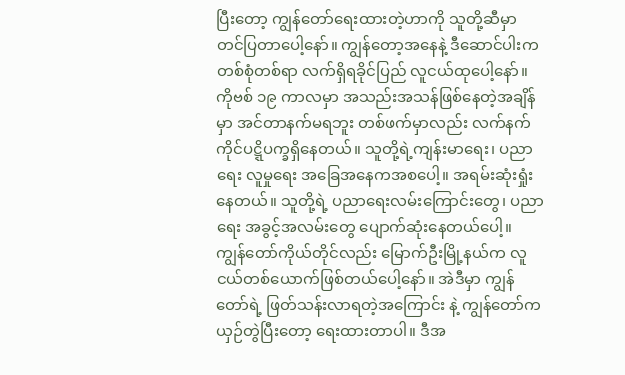ပြီးတော့ ကျွန်တော်ရေးထားတဲ့ဟာကို သူတို့ဆီမှာ တင်ပြတာပေါ့နော်။ ကျွန်တော့အနေနဲ့ ဒီဆောင်ပါးက တစ်စုံတစ်ရာ လက်ရှိရခိုင်ပြည် လူငယ်ထုပေါ့နော်။  ကိုဗစ် ၁၉ ကာလမှာ အသည်းအသန်ဖြစ်နေတဲ့အချိန်မှာ အင်တာနက်မရဘူး တစ်ဖက်မှာလည်း လက်နက်ကိုင်ပဋ္ဋိပက္ခရှိနေတယ်။ သူတို့ရဲ့ကျန်းမာရေး၊ ပညာရေး လူမှုရေး အခြေအနေကအစပေါ့။ အရမ်းဆုံးရှုံးနေတယ်။ သူတို့ရဲ့ ပညာရေးလမ်းကြောင်းတွေ၊ ပညာရေး အခွင့်အလမ်းတွေ ပျောက်ဆုံးနေတယ်ပေါ့။ ကျွန်တော်ကိုယ်တိုင်လည်း မြောက်ဦးမြို့နယ်က လူငယ်တစ်ယောက်ဖြစ်တယ်ပေါ့နော်။ အဲဒီမှာ ကျွန်တော်ရဲ့ ဖြတ်သန်းလာရတဲ့အကြောင်း နဲ့ ကျွန်တော်က ယှဉ်တွဲပြီးတော့ ရေးထားတာပါ။ ဒီအ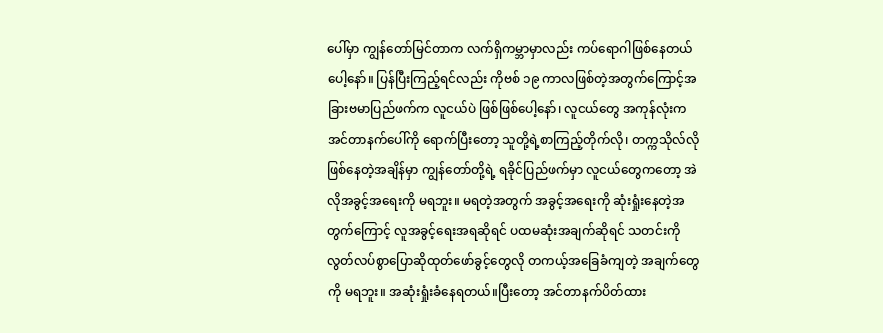ပေါ်မှာ ကျွန်တော်မြင်တာက လက်ရှိကမ္ဘာမှာလည်း ကပ်ရောဂါဖြစ်နေတယ်ပေါ့နော်။ ပြန်ပြီးကြည့်ရင်လည်း ကိုဗစ် ၁၉ ကာလဖြစ်တဲ့အတွက်ကြောင့်အခြားဗမာပြည်ဖက်က လူငယ်ပဲ ဖြစ်ဖြစ်ပေါ့နော်၊ လူငယ်တွေ အကုန်လုံးက အင်တာနက်ပေါ်ကို ရောက်ပြီးတော့ သူတို့ရဲ့စာကြည့်တိုက်လို၊ တက္ကသိုလ်လို ဖြစ်နေတဲ့အချိန်မှာ ကျွန်တော်တို့ရဲ့ ရခိုင်ပြည်ဖက်မှာ လူငယ်တွေကတော့ အဲလိုအခွင့်အရေးကို မရဘူး။ မရတဲ့အတွက် အခွင့်အရေးကို ဆုံးရှုံးနေတဲ့အတွက်ကြောင့် လူအခွင့်ရေးအရဆိုရင် ပထမဆုံးအချက်ဆိုရင် သတင်းကို လွတ်လပ်စွာပြောဆိုထုတ်ဖော်ခွင့်တွေလို တကယ့်အခြေခံကျတဲ့ အချက်တွေကို မရဘူး။ အဆုံးရှုံးခံနေရတယ်။ပြီးတော့ အင်တာနက်ပိတ်ထား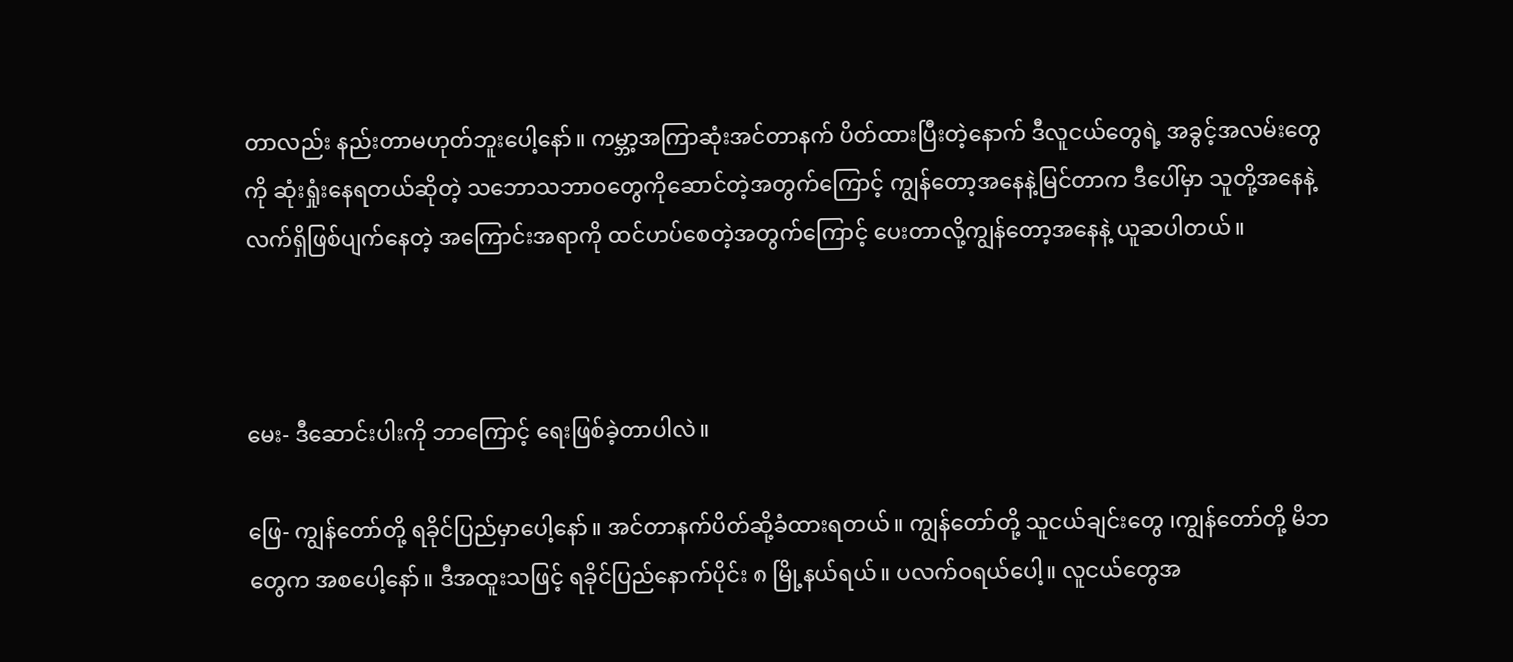တာလည်း နည်းတာမဟုတ်ဘူးပေါ့နော်။ ကမ္ဘာ့အကြာဆုံးအင်တာနက် ပိတ်ထားပြီးတဲ့နောက် ဒီလူငယ်တွေရဲ့ အခွင့်အလမ်းတွေကို ဆုံးရှုံးနေရတယ်ဆိုတဲ့ သဘောသဘာဝတွေကိုဆောင်တဲ့အတွက်ကြောင့် ကျွန်တော့အနေနဲ့မြင်တာက ဒီပေါ်မှာ သူတို့အနေနဲ့ လက်ရှိဖြစ်ပျက်နေတဲ့ အကြောင်းအရာကို ထင်ဟပ်စေတဲ့အတွက်ကြောင့် ပေးတာလို့ကျွန်တော့အနေနဲ့ ယူဆပါတယ်။



မေး- ဒီဆောင်းပါးကို ဘာကြောင့် ရေးဖြစ်ခဲ့တာပါလဲ။

ဖြေ- ကျွန်တော်တို့ ရခိုင်ပြည်မှာပေါ့နော်။ အင်တာနက်ပိတ်ဆို့ခံထားရတယ်။ ကျွန်တော်တို့ သူငယ်ချင်းတွေ ၊ကျွန်တော်တို့ မိဘတွေက အစပေါ့နော်။ ဒီအထူးသဖြင့် ရခိုင်ပြည်နောက်ပိုင်း ၈ မြို့နယ်ရယ်။ ပလက်ဝရယ်ပေါ့။ လူငယ်တွေအ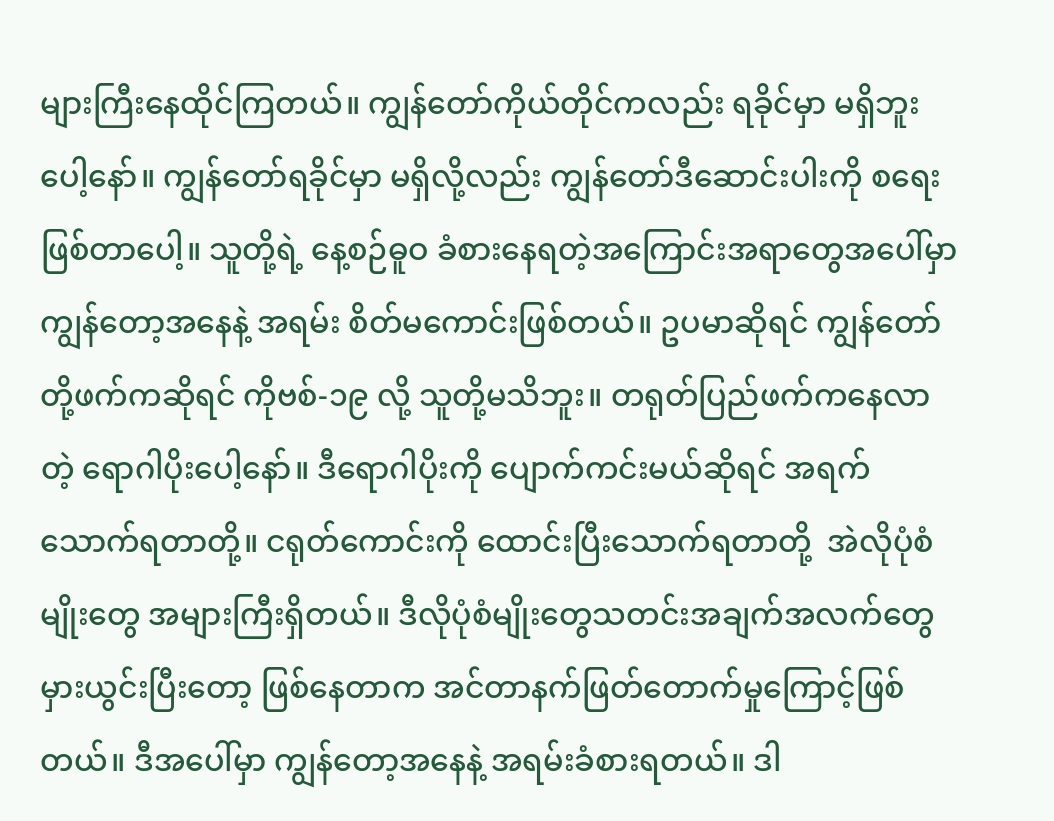များကြီးနေထိုင်ကြတယ်။ ကျွန်တော်ကိုယ်တိုင်ကလည်း ရခိုင်မှာ မရှိဘူးပေါ့နော်။ ကျွန်တော်ရခိုင်မှာ မရှိလို့လည်း ကျွန်တော်ဒီဆောင်းပါးကို စရေးဖြစ်တာပေါ့။ သူတို့ရဲ့ နေ့စဉ်ဓူဝ ခံစားနေရတဲ့အကြောင်းအရာတွေအပေါ်မှာ ကျွန်တော့အနေနဲ့ အရမ်း စိတ်မကောင်းဖြစ်တယ်။ ဥပမာဆိုရင် ကျွန်တော်တို့ဖက်ကဆိုရင် ကိုဗစ်-၁၉ လို့ သူတို့မသိဘူး။ တရုတ်ပြည်ဖက်ကနေလာတဲ့ ရောဂါပိုးပေါ့နော်။ ဒီရောဂါပိုးကို ပျောက်ကင်းမယ်ဆိုရင် အရက်သောက်ရတာတို့။ ငရုတ်ကောင်းကို ထောင်းပြီးသောက်ရတာတို့  အဲလိုပုံစံမျိုးတွေ အများကြီးရှိတယ်။ ဒီလိုပုံစံမျိုးတွေသတင်းအချက်အလက်တွေ မှားယွင်းပြီးတော့ ဖြစ်နေတာက အင်တာနက်ဖြတ်တောက်မှုကြောင့်ဖြစ်တယ်။ ဒီအပေါ်မှာ ကျွန်တော့အနေနဲ့ အရမ်းခံစားရတယ်။ ဒါ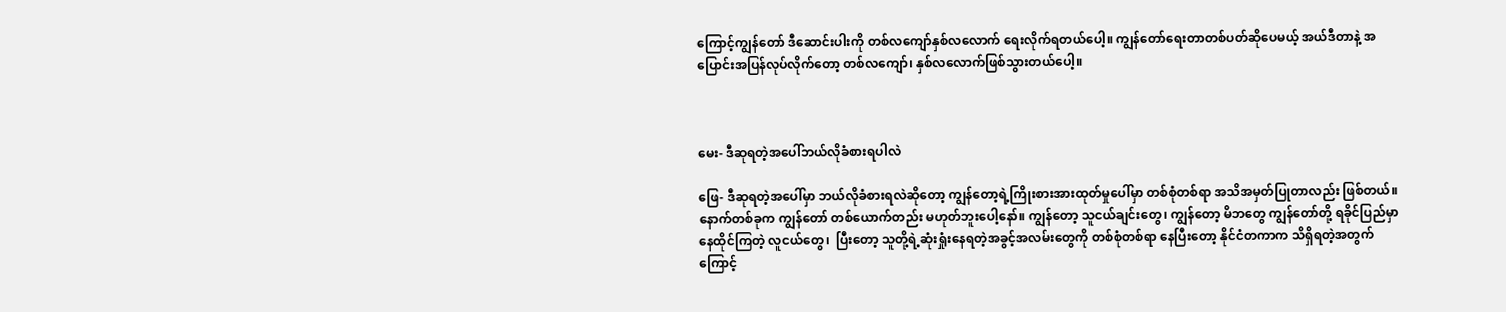ကြောင့်ကျွန်တော် ဒီဆောင်းပါးကို တစ်လကျော်နှစ်လလောက် ရေးလိုက်ရတယ်ပေါ့။ ကျွန်တော်ရေးတာတစ်ပတ်ဆိုပေမယ့် အယ်ဒီတာနဲ့ အပြောင်းအပြန်လုပ်လိုက်တော့ တစ်လကျော်၊ နှစ်လလောက်ဖြစ်သွားတယ်ပေါ့။



မေး- ဒီဆုရတဲ့အပေါ်ဘယ်လိုခံစားရပါလဲ

ဖြေ- ဒီဆုရတဲ့အပေါ်မှာ ဘယ်လိုခံစားရလဲဆိုတော့ ကျွန်တော့ရဲ့ကြိုးစားအားထုတ်မှုပေါ်မှာ တစ်စုံတစ်ရာ အသိအမှတ်ပြုတာလည်း ဖြစ်တယ်။ နောက်တစ်ခုက ကျွန်တော် တစ်ယောက်တည်း မဟုတ်ဘူးပေါ့နော်။ ကျွန်တော့ သူငယ်ချင်းတွေ၊ ကျွန်တော့ မိဘတွေ ကျွန်တော်တို့ ရခိုင်ပြည်မှာ နေထိုင်ကြတဲ့ လူငယ်တွေ၊  ပြီးတော့ သူတို့ရဲ့ဆုံးရှုံးနေရတဲ့အခွင့်အလမ်းတွေကို တစ်စုံတစ်ရာ နေပြီးတော့ နိုင်ငံတကာက သိရှိရတဲ့အတွက်ကြောင့်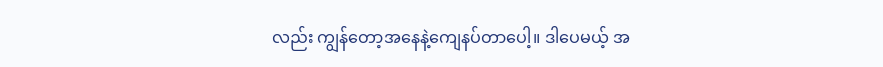လည်း ကျွန်တော့အနေနဲ့ကျေနပ်တာပေါ့။ ဒါပေမယ့် အ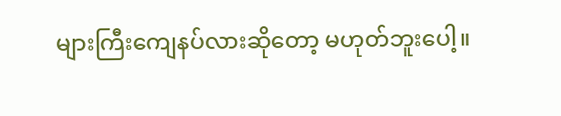များကြီးကျေနပ်လားဆိုတော့ မဟုတ်ဘူးပေါ့။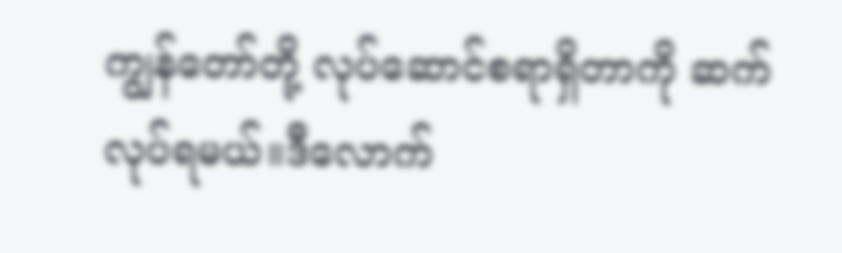ကျွန်တော်တို့ လုပ်ဆောင်စရာရှိတာကို ဆက်လုပ်ရမယ်။ဒီလောက်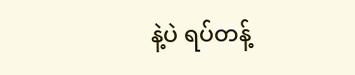နဲ့ပဲ ရပ်တန့်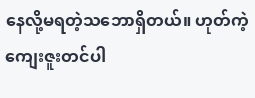နေလို့မရတဲ့သဘောရှိတယ်။ ဟုတ်ကဲ့ကျေးဇူးတင်ပါ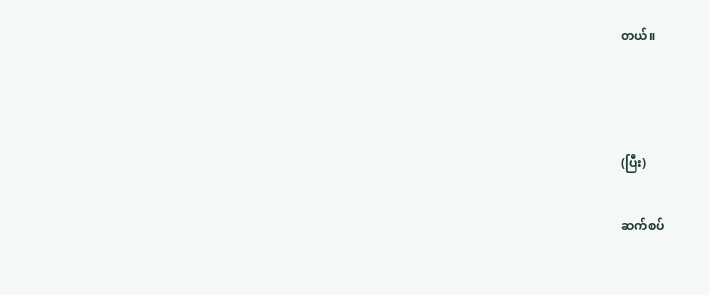တယ်။



(ပြီး)

ဆက်စပ်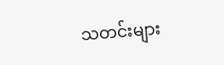သတင်းများ